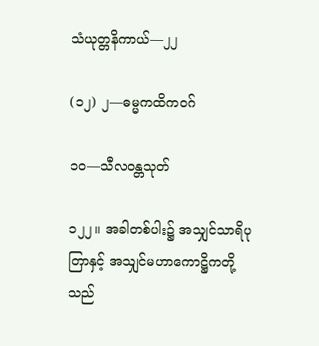သံယုတ္တနိကာယ်—၂၂

(၁၂) ၂—ဓမ္မကထိကဝဂ်

၁ဝ—သီလဝန္တသုတ်

၁၂၂။ အခါတစ်ပါး၌ အသျှင်သာရိပုတြာနှင့် အသျှင်မဟာကောဋ္ဌိကတို့သည်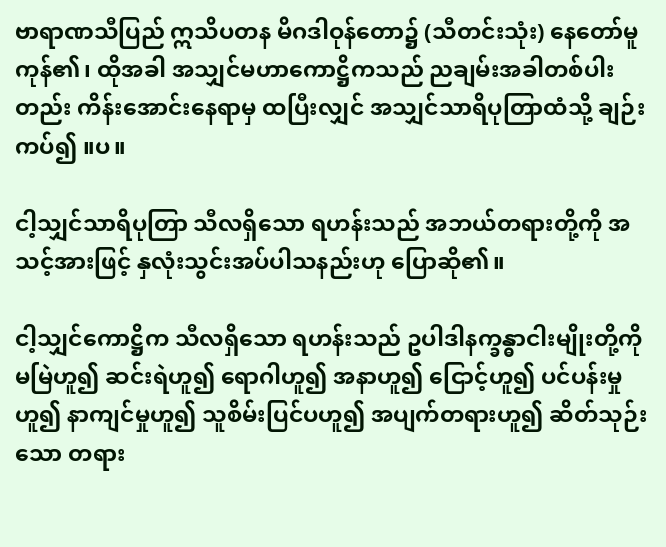ဗာရာဏသီပြည် ဣသိပတန မိဂဒါဝုန်တော၌ (သီတင်းသုံး) နေတော်မူကုန်၏၊ ထိုအခါ အသျှင်မဟာကောဋ္ဌိကသည် ညချမ်းအခါတစ်ပါးတည်း ကိန်းအောင်းနေရာမှ ထပြီးလျှင် အသျှင်သာရိပုတြာထံသို့ ချဉ်းကပ်၍ ။ပ။

ငါ့သျှင်သာရိပုတြာ သီလရှိသော ရဟန်းသည် အဘယ်တရားတို့ကို အသင့်အားဖြင့် နှလုံးသွင်းအပ်ပါသနည်းဟု ပြောဆို၏။

ငါ့သျှင်ကောဋ္ဌိက သီလရှိသော ရဟန်းသည် ဥပါဒါနက္ခန္ဓာငါးမျိုးတို့ကို မမြဲဟူ၍ ဆင်းရဲဟူ၍ ရောဂါဟူ၍ အနာဟူ၍ ငြောင့်ဟူ၍ ပင်ပန်းမှုဟူ၍ နာကျင်မှုဟူ၍ သူစိမ်းပြင်ပဟူ၍ အပျက်တရားဟူ၍ ဆိတ်သုဉ်း သော တရား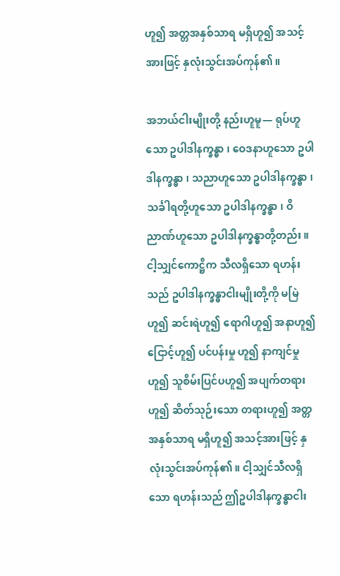ဟူ၍ အတ္တအနှစ်သာရ မရှိဟူ၍ အသင့်အားဖြင့် နှလုံးသွင်းအပ်ကုန်၏။

အဘယ်ငါးမျိုးတို့ နည်းဟူမူ— ရုပ်ဟူသော ဥပါဒါနက္ခန္ဓာ၊ ဝေဒနာဟူသော ဥပါဒါနက္ခန္ဓာ၊ သညာဟူသော ဥပါဒါနက္ခန္ဓာ၊ သင်္ခါရတို့ဟူသော ဥပါဒါနက္ခန္ဓာ၊ ဝိညာဏ်ဟူသော ဥပါဒါနက္ခန္ဓာတို့တည်း။ ငါ့သျှင်ကောဋ္ဌိက သီလရှိသော ရဟန်းသည် ဥပါဒါနက္ခန္ဓာငါးမျိုးတို့ကို မမြဲဟူ၍ ဆင်းရဲဟူ၍ ရောဂါဟူ၍ အနာဟူ၍ ငြောင့်ဟူ၍ ပင်ပန်းမှု ဟူ၍ နာကျင်မှုဟူ၍ သူစိမ်းပြင်ပဟူ၍ အပျက်တရားဟူ၍ ဆိတ်သုဉ်းသော တရားဟူ၍ အတ္တအနှစ်သာရ မရှိဟူ၍ အသင့်အားဖြင့် နှလုံးသွင်းအပ်ကုန်၏။ ငါ့သျှင်သီလရှိသော ရဟန်းသည် ဤဥပါဒါနက္ခန္ဓာငါး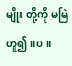မျိုး တို့ကို မမြဲဟူ၍ ။ပ။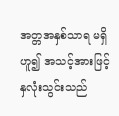အတ္တအနှစ်သာရ မရှိဟူ၍ အသင့်အားဖြင့် နှလုံးသွင်းသည်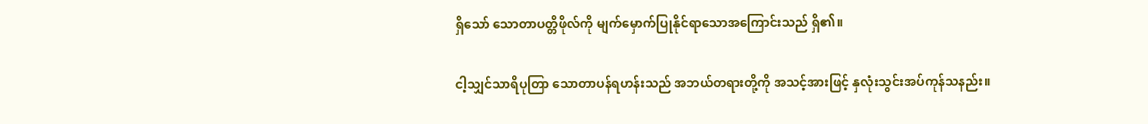ရှိသော် သောတာပတ္တိဖိုလ်ကို မျက်မှောက်ပြုနိုင်ရာသောအကြောင်းသည် ရှိ၏။

ငါ့သျှင်သာရိပုတြာ သောတာပန်ရဟန်းသည် အဘယ်တရားတို့ကို အသင့်အားဖြင့် နှလုံးသွင်းအပ်ကုန်သနည်း။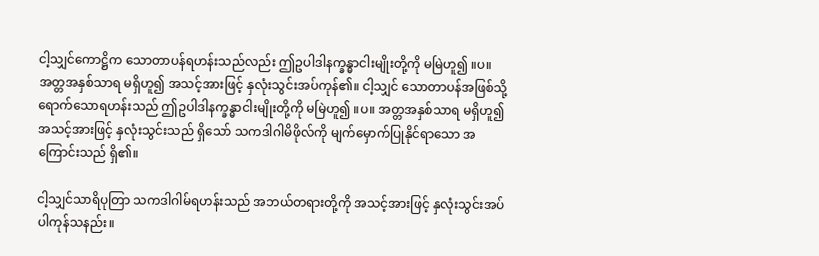ငါ့သျှင်ကောဋ္ဌိက သောတာပန်ရဟန်းသည်လည်း ဤဥပါဒါနက္ခန္ဓာငါးမျိုးတို့ကို မမြဲဟူ၍ ။ပ။ အတ္တအနှစ်သာရ မရှိဟူ၍ အသင့်အားဖြင့် နှလုံးသွင်းအပ်ကုန်၏။ ငါ့သျှင် သောတာပန်အဖြစ်သို့ ရောက်သောရဟန်းသည် ဤဥပါဒါနက္ခန္ဓာငါးမျိုးတို့ကို မမြဲဟူ၍ ။ပ။ အတ္တအနှစ်သာရ မရှိဟူ၍ အသင့်အားဖြင့် နှလုံးသွင်းသည် ရှိသော် သကဒါဂါမိဖိုလ်ကို မျက်မှောက်ပြုနိုင်ရာသော အကြောင်းသည် ရှိ၏။

ငါ့သျှင်သာရိပုတြာ သကဒါဂါမ်ရဟန်းသည် အဘယ်တရားတို့ကို အသင့်အားဖြင့် နှလုံးသွင်းအပ်ပါကုန်သနည်း။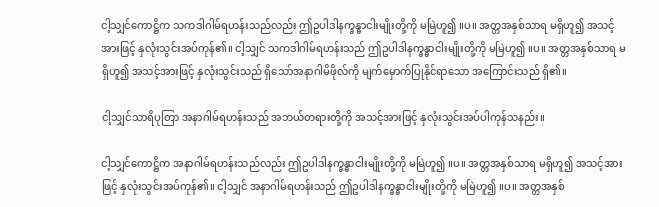ငါ့သျှင်ကောဋ္ဌိက သကဒါဂါမ်ရဟန်းသည်လည်း ဤဥပါဒါနက္ခန္ဓာငါးမျိုးတို့ကို မမြဲဟူ၍ ။ပ။ အတ္တအနှစ်သာရ မရှိဟူ၍ အသင့်အားဖြင့် နှလုံးသွင်းအပ်ကုန်၏။ ငါ့သျှင် သကဒါဂါမ်ရဟန်းသည် ဤဥပါဒါနက္ခန္ဓာငါးမျိုးတို့ကို မမြဲဟူ၍ ။ပ။ အတ္တအနှစ်သာရ မရှိဟူ၍ အသင့်အားဖြင့် နှလုံးသွင်းသည် ရှိသော်အနာဂါမိဖိုလ်ကို မျက်မှောက်ပြုနိုင်ရာသော အကြောင်းသည် ရှိ၏။

ငါ့သျှင်သာရိပုတြာ အနာဂါမ်ရဟန်းသည် အဘယ်တရားတို့ကို အသင့်အားဖြင့် နှလုံးသွင်းအပ်ပါကုန်သနည်း။

ငါ့သျှင်ကောဋ္ဌိက အနာဂါမ်ရဟန်းသည်လည်း ဤဥပါဒါနက္ခန္ဓာငါးမျိုးတို့ကို မမြဲဟူ၍ ။ပ။ အတ္တအနှစ်သာရ မရှိဟူ၍ အသင့်အားဖြင့် နှလုံးသွင်းအပ်ကုန်၏။ ငါ့သျှင် အနာဂါမ်ရဟန်းသည် ဤဥပါဒါနက္ခန္ဓာငါးမျိုးတို့ကို မမြဲဟူ၍ ။ပ။ အတ္တအနှစ်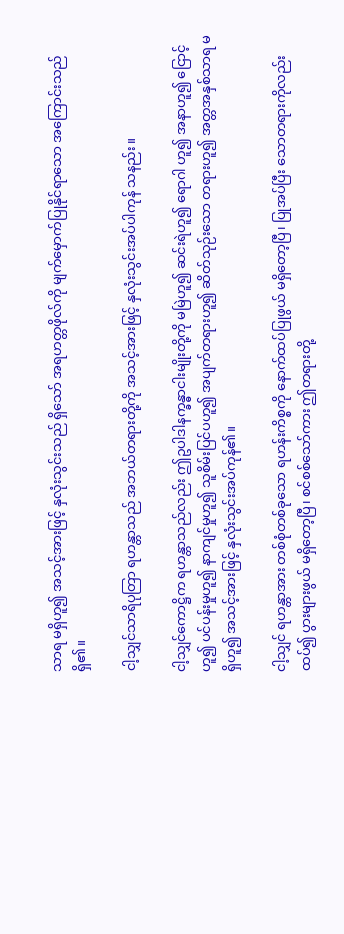သာရ မရှိဟူ၍ အသင့်အားဖြင့် နှလုံးသွင်းသည် ရှိသော် အရဟတ္တဖိုလ်ကို မျက်မှောက်ပြုနိုင်ရာသော အကြောင်းသည် ရှိ၏။

ငါ့သျှင်သာရိပုတြာ ရဟန္တာသည် အဘယ်တရားတို့ကို အသင့်အားဖြင့် နှလုံးသွင်းအပ်ပါကုန် သနည်း။

ငါ့သျှင်ကောဋ္ဌိက ရဟန္တာသည်လည်း ဤဥပါဒါနက္ခန္ဓာငါးမျိုးတို့ကို မမြဲဟူ၍ ဆင်းရဲဟူ၍ ရောဂါ ဟူ၍ အနာဟူ၍ ငြောင့်ဟူ၍ ပင်ပန်းမှုဟူ၍ နာကျင်မှုဟူ၍ သူစိမ်းပြင်ပဟူ၍ အပျက်တရားဟူ၍ ဆိတ်သုဉ်းသော တရားဟူ၍ အတ္တအနှစ်သာရ မရှိဟူ၍ အသင့်အားဖြင့် နှလုံးသွင်းအပ်ကုန်၏။

ငါ့သျှင် ရဟန္တာအား တစ်စုံတစ်ခုသော ရဟန်းကိစ္စကို နောက်ထပ်ပြုဖွယ် မရှိတော့ပြီ၊ ပြုအပ်ပြီး သောတရားကိုလည်း ထပ်၍ ပွားများဖွယ် မရှိတော့ပြီ၊ စင်စစ်သော်ကား ဤတရားတို့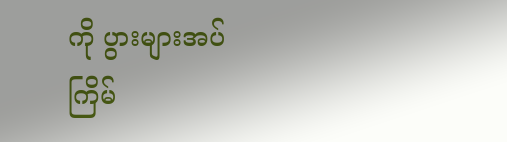ကို ပွားများအပ်ကြိမ်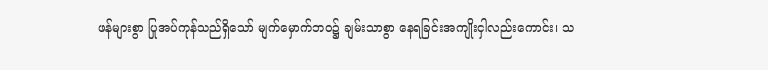ဖန်များစွာ ပြုအပ်ကုန်သည်ရှိသော် မျက်မှောက်ဘဝ၌ ချမ်းသာစွာ နေရခြင်းအကျိုးငှါလည်းကောင်း၊ သ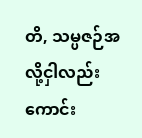တိ, သမ္ပဇဉ်အလို့ငှါလည်းကောင်း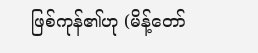ဖြစ်ကုန်၏ဟု (မိန့်တော်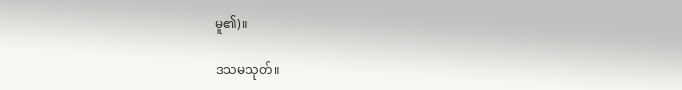မူ၏)။

ဒသမသုတ်။